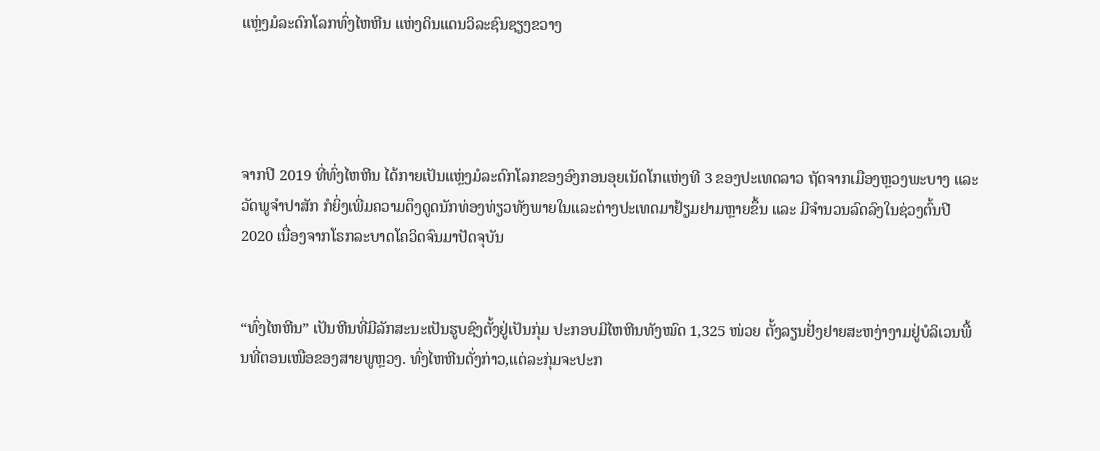ແຫຼ່ງມໍລະດົກໂລກທົ່ງໄຫຫີນ ແຫ່ງດິນແດນວິລະຊົນຊຽງຂວາງ




ຈາກປີ 2019 ທີ່ທົ່ງໄຫຫີນ ໄດ້ກາຍເປັນແຫຼ່ງມໍລະດົກໂລກຂອງອົງກອນອຸຍເນັດໂກແຫ່ງທີ 3 ຂອງປະເທດລາວ ຖັດຈາກເມືອງຫຼວງພະບາງ ແລະ ວັດພູຈຳປາສັກ ກໍຍິ່ງເພີ່ມຄວາມດຶງດູດນັກທ່ອງທ່ຽວທັງພາຍໃນແລະຕ່າງປະເທດມາຢ້ຽມຢາມຫຼາຍຂຶ້ນ ແລະ ມີຈຳນວນລົດລົງໃນຊ່ວງຕົ້ນປີ 2020 ເນື່ອງຈາກໂຣກລະບາດໂຄວິດຈົນມາປັດຈຸບັນ


“ທົ່ງໄຫຫີນ” ເປັນຫີນທີ່ມີລັກສະນະເປັນຮູບຊົງຕັ້ງຢູ່ເປັນກຸ່ມ ປະກອບມີໄຫຫີນທັງໝົດ 1,325 ໜ່ວຍ ຕັ້ງລຽນຢັ່ງຢາຍສະຫງ່າງາມຢູ່ບໍລິເວນພື້ນທີ່ຕອນເໜືອຂອງສາຍພູຫຼວງ. ທົ່ງໄຫຫີນດັ່ງກ່າວ,ແຕ່ລະກຸ່ມຈະປະກ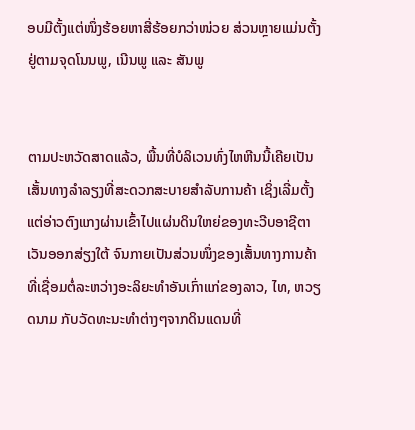ອບມີຕັ້ງແຕ່ໜຶ່ງຮ້ອຍຫາສີ່ຮ້ອຍກວ່າໜ່ວຍ ສ່ວນຫຼາຍແມ່ນຕັ້ງຢູ່ຕາມຈຸດໂນນພູ, ເນີນພູ ແລະ ສັນພູ


ຕາມປະຫວັດສາດແລ້ວ, ພື້ນທີ່ບໍລິເວນທົ່ງໄຫຫີນນີ້ເຄີຍເປັນເສັ້ນທາງລຳລຽງທີ່ສະດວກສະບາຍສຳລັບການຄ້າ ເຊິ່ງເລີ່ມຕັ້ງແຕ່ອ່າວຕົງແກງຜ່ານເຂົ້າໄປແຜ່ນດິນໃຫຍ່ຂອງທະວີບອາຊີຕາເວັນອອກສ່ຽງໃຕ້ ຈົນກາຍເປັນສ່ວນໜຶ່ງຂອງເສັ້ນທາງການຄ້າທີ່ເຊື່ອມຕໍ່ລະຫວ່າງອະລິຍະທຳອັນເກົ່າແກ່ຂອງລາວ, ໄທ, ຫວຽດນາມ ກັບວັດທະນະທຳຕ່າງໆຈາກດິນແດນທີ່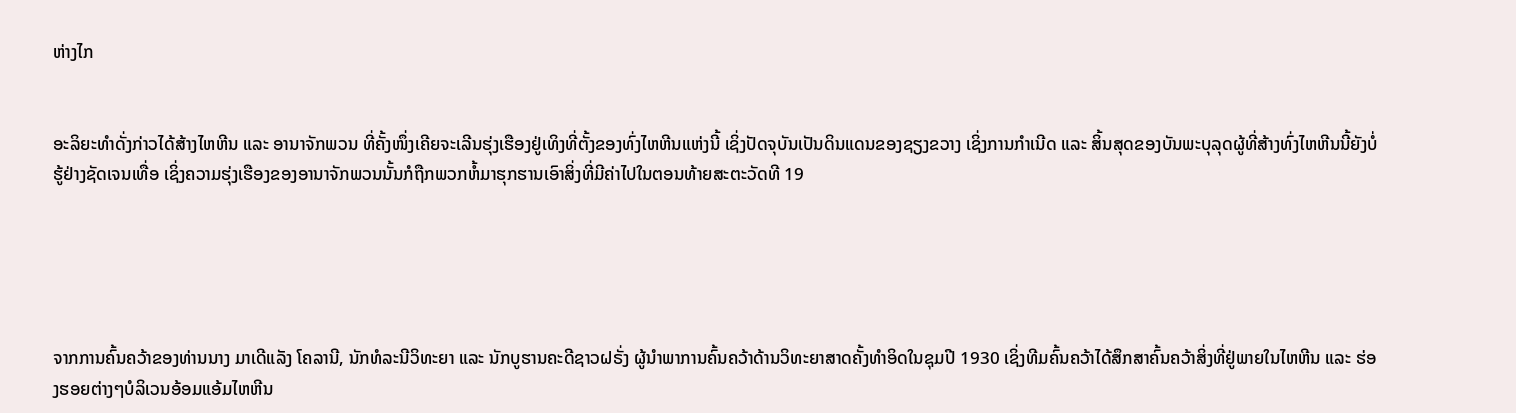ຫ່າງໄກ


ອະລິຍະທຳດັ່ງກ່າວໄດ້ສ້າງໄຫຫີນ ແລະ ອານາຈັກພວນ ທີ່ຄັ້ງໜຶ່ງເຄີຍຈະເລີນຮຸ່ງເຮືອງຢູ່ເທິງທີ່ຕັ້ງຂອງທົ່ງໄຫຫີນແຫ່ງນີ້ ເຊິ່ງປັດຈຸບັນເປັນດິນແດນຂອງຊຽງຂວາງ ເຊິ່ງການກຳເນີດ ແລະ ສິ້ນສຸດຂອງບັນພະບຸລຸດຜູ້ທີ່ສ້າງທົ່ງໄຫຫີນນີ້ຍັງບໍ່ຮູ້ຢ່າງຊັດເຈນເທື່ອ ເຊິ່ງຄວາມຮຸ່ງເຮືອງຂອງອານາຈັກພວນນັ້ນກໍຖືກພວກຫໍ້ມາຮຸກຮານເອົາສິ່ງທີ່ມີຄ່າໄປໃນຕອນທ້າຍສະຕະວັດທີ 19





ຈາກການຄົ້ນຄວ້າຂອງທ່ານນາງ ມາເດີແລັງ ໂຄລານີ, ນັກທໍລະນີວິທະຍາ ແລະ ນັກບູຮານຄະດີຊາວຝຣັ່ງ ຜູ້ນຳພາການຄົ້ນຄວ້າດ້ານວິທະຍາສາດຄັ້ງທຳອິດໃນຊຸມປີ 1930 ເຊິ່ງທີມຄົ້ນຄວ້າໄດ້ສຶກສາຄົ້ນຄວ້າສິ່ງທີ່ຢູ່ພາຍໃນໄຫຫີນ ແລະ ຮ່ອງຮອຍຕ່າງໆບໍລິເວນອ້ອມແອ້ມໄຫຫີນ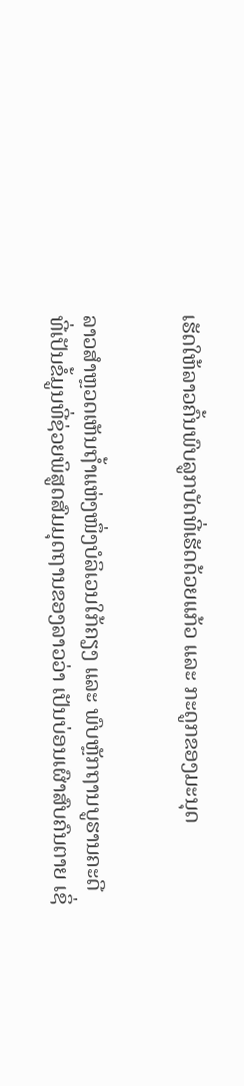ເຮັດໃຫ້ລາວຄົ້ນພົບລູກບັດທີ່ເຮັດດ້ວຍແກ້ວ ແລະ ກະດູກຂອງມະນຸດ


ລາວສຳຫຼວດເຫັນຖ້ຳແຫ່ງໜຶ່ງບໍລິເວນໃກ້ຄຽງ ແລະ ພົບຫຼັກຖານບູຮານຄະດີທີ່ເປັນຂໍ້ມູນທີ່ຊ່ວຍພິສູດສົມມຸດຖານຂອງລາວວ່າ ເປັນບ່ອນເຜົາສົບຄົນຕາຍ ເຊິ່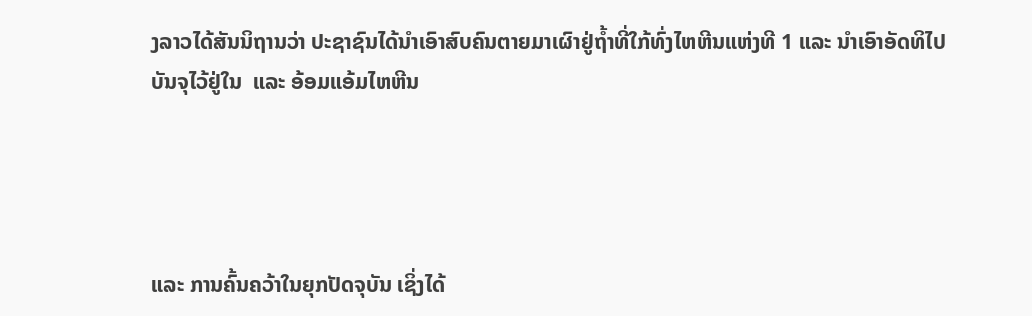ງລາວໄດ້ສັນນິຖານວ່າ ປະຊາຊົນໄດ້ນຳເອົາສົບຄົນຕາຍມາເຜົາຢູ່ຖ້ຳທີ່ໃກ້ທົ່ງໄຫຫີນແຫ່ງທີ 1 ແລະ ນຳເອົາອັດທິໄປບັນຈຸໄວ້ຢູ່ໃນ  ແລະ ອ້ອມແອ້ມໄຫຫີນ




ແລະ ການຄົ້ນຄວ້າໃນຍຸກປັດຈຸບັນ ເຊິ່ງໄດ້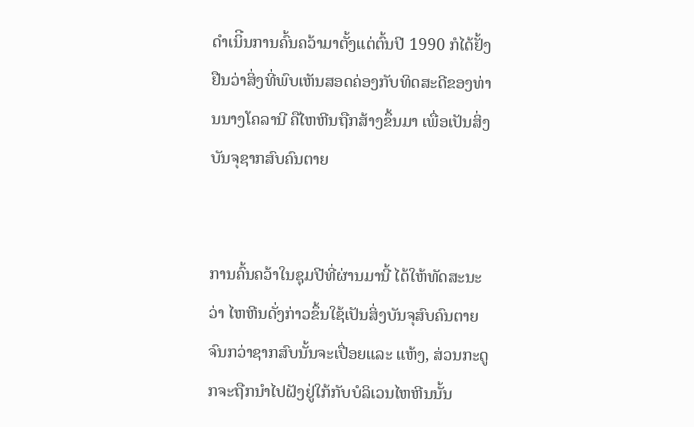ດຳເນິີນການຄົ້ນຄວ້າມາຕັ້ງແຕ່ຕົ້ນປີ 1990 ກໍໄດ້ຢັ້ງຢືນວ່າສິ່ງທີ່ພົບເຫັນສອດຄ່ອງກັບທິດສະດີຂອງທ່ານນາງໂຄລານີ ຄືໄຫຫີນຖືກສ້າງຂຶ້ນມາ ເພື່ອເປັນສິ່ງບັນຈຸຊາກສົບຄົນຕາຍ


ການຄົ້ນຄວ້າໃນຊຸມປີທີ່ຜ່ານມານີ້ ໄດ້ໃຫ້ທັດສະນະວ່າ ໄຫຫີນດັ່ງກ່າວຂຶ້ນໃຊ້ເປັນສິ່ງບັນຈຸສົບຄົນຕາຍຈົນກວ່າຊາກສົບນັ້ນຈະເປື່ອຍແລະ ແຫ້ງ, ສ່ວນກະດູກຈະຖືກນຳໄປຝັງຢູ່ໃກ້ກັບບໍລິເວນໄຫຫີນນັ້ນ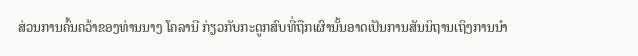ສ່ວນການຄົ້ນຄວ້າຂອງທ່ານນາງ ໂຄລານີ ກ່ຽວກັບກະດູກສົບທີ່ຖືກເຜົານັ້ນອາດເປັນການສັນນິຖານເຖິງການນຳ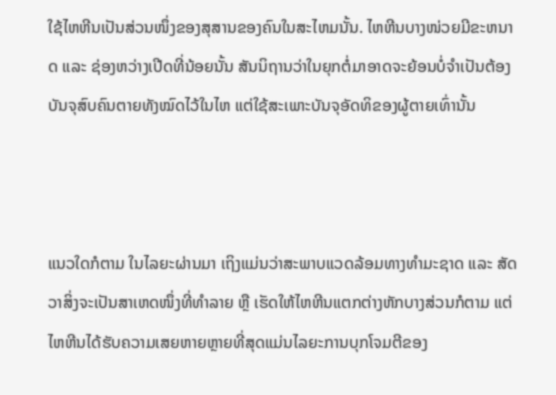ໃຊ້ໄຫຫີນເປັນສ່ວນໜຶ່ງຂອງສຸສານຂອງຄົນໃນສະໄຫມນັ້ນ. ໄຫຫີນບາງໜ່ວຍມີຂະຫນາດ ແລະ ຊ່ອງຫວ່າງເປີດທີ່ນ້ອຍນັ້ນ ສັນນິຖານວ່າໃນຍຸກຕໍ່ມາອາດຈະຍ້ອນບໍ່ຈຳເປັນຕ້ອງບັນຈຸສົບຄົນຕາຍທັງໝົດໄວ້ໃນໄຫ ແຕ່ໃຊ້ສະເພາະບັນຈຸອັດທິຂອງຜູ້ຕາຍເທົ່ານັ້ນ



ແນວໃດກໍຕາມ ໃນໄລຍະຜ່ານມາ ເຖິງແມ່ນວ່າສະພາບແວດລ້ອມທາງທຳມະຊາດ ແລະ ສັດວາສິ່ງຈະເປັນສາເຫດໜຶ່ງທີ່ທຳລາຍ ຫຼື ເຮັດໃຫ້ໄຫຫີນແຕກຕ່າງຫັກບາງສ່ວນກໍຕາມ ແຕ່ໄຫຫີນໄດ້ຮັບຄວາມເສຍຫາຍຫຼາຍທີ່ສຸດແມ່ນໄລຍະການບຸກໂຈມຕີຂອງ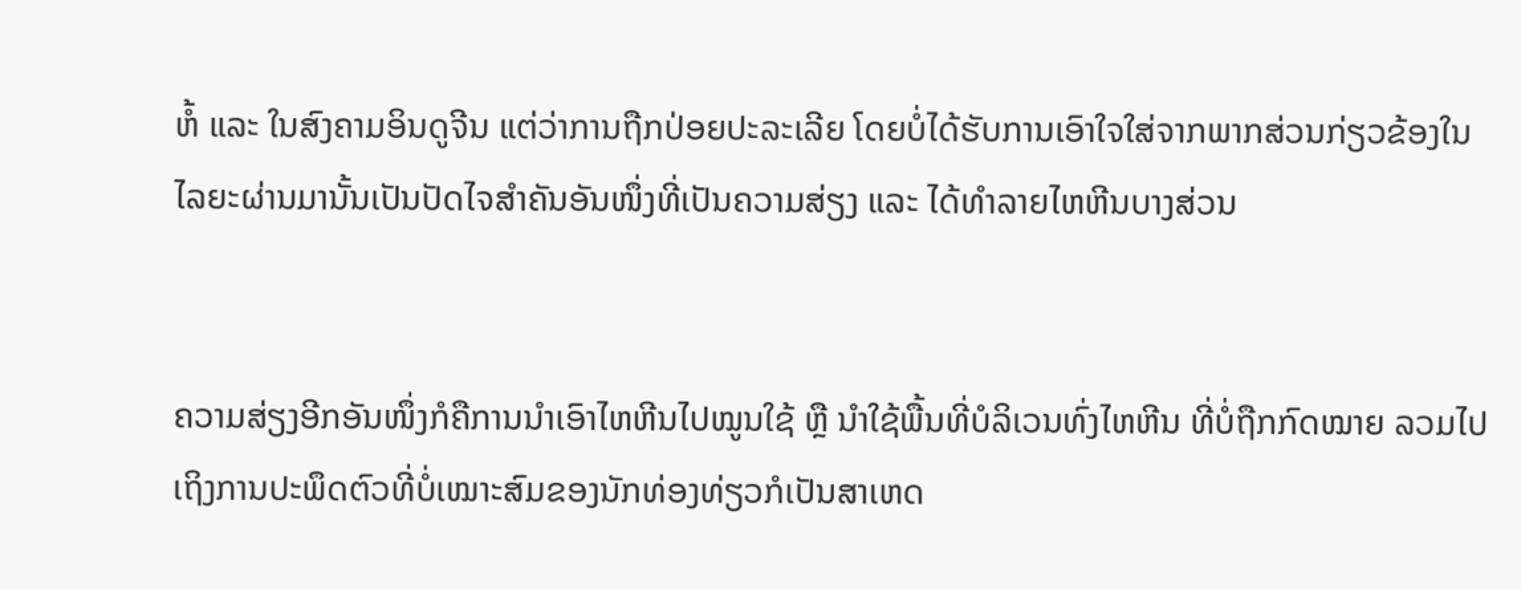ຫໍ້ ແລະ ໃນສົງຄາມອິນດູຈີນ ແຕ່ວ່າການຖືກປ່ອຍປະລະເລີຍ ໂດຍບໍ່ໄດ້ຮັບການເອົາໃຈໃສ່ຈາກພາກສ່ວນກ່ຽວຂ້ອງໃນໄລຍະຜ່ານມານັ້ນເປັນປັດໄຈສຳຄັນອັນໜຶ່ງທີ່ເປັນຄວາມສ່ຽງ ແລະ ໄດ້ທຳລາຍໄຫຫີນບາງສ່ວນ


ຄວາມສ່ຽງອີກອັນໜຶ່ງກໍຄືການນຳເອົາໄຫຫີນໄປໝູນໃຊ້ ຫຼື ນຳໃຊ້ພື້ນທີ່ບໍລິເວນທົ່ງໄຫຫີນ ທີ່ບໍ່ຖືກກົດໝາຍ ລວມໄປເຖິງການປະພຶດຕົວທີ່ບໍ່ເໝາະສົມຂອງນັກທ່ອງທ່ຽວກໍເປັນສາເຫດ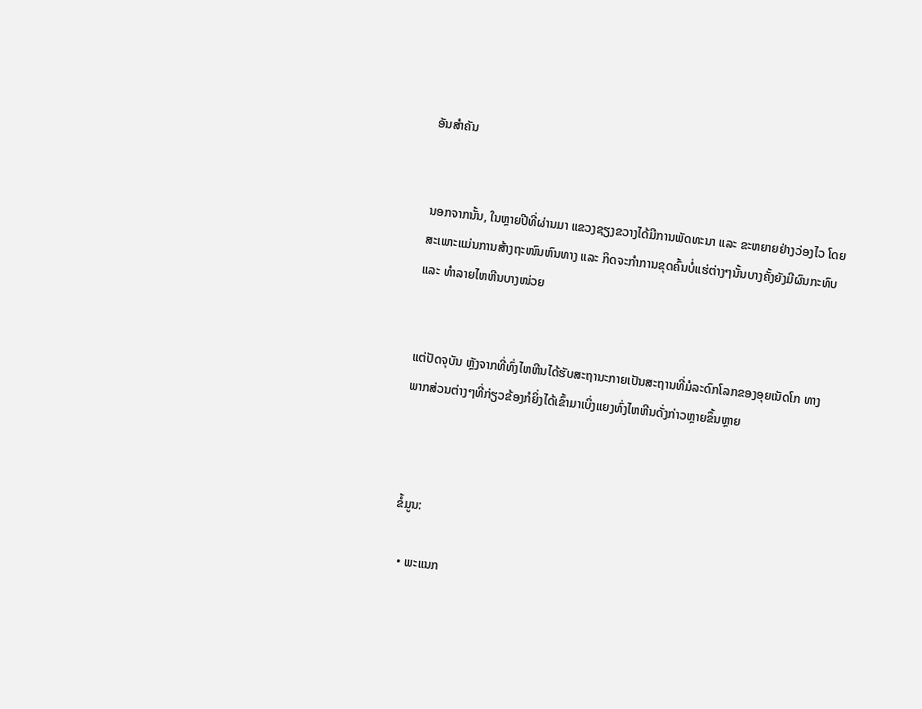ອັນສຳຄັນ


ນອກຈາກນັ້ນ, ໃນຫຼາຍປີທີ່ຜ່ານມາ ແຂວງຊຽງຂວາງໄດ້ມີການພັດທະນາ ແລະ ຂະຫຍາຍຢ່າງວ່ອງໄວ ໂດຍສະເພາະແມ່ນການສ້າງຖະໜົນຫົນທາງ ແລະ ກິດຈະກຳການຂຸດຄົ້ນບໍ່ແຮ່ຕ່າງໆນັ້ນບາງຄັ້ງຍັງມີຜົນກະທົບ ແລະ ທຳລາຍໄຫຫີນບາງໜ່ວຍ


ແຕ່ປັດຈຸບັນ ຫຼັງຈາກທີ່ທົ່ງໄຫຫີນໄດ້ຮັບສະຖານະກາຍເປັນສະຖານທີ່ມໍລະດົກໂລກຂອງອຸຍເນັດໂກ ທາງພາກສ່ວນຕ່າງໆທີ່ກ່ຽວຂ້ອງກໍຍິ່ງໄດ້ເຂົ້າມາເບິ່ງແຍງທົ່ງໄຫຫີນດັ່ງກ່າວຫຼາຍຂຶ້ນຫຼາຍ



ຂໍ້ມູນ:

  • ພະແນກ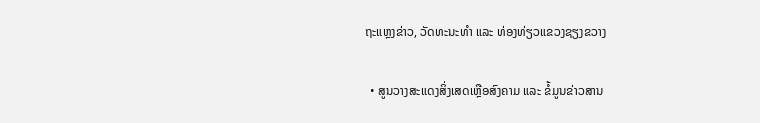ຖະແຫຼງຂ່າວ, ວັດທະນະທຳ ແລະ ທ່ອງທ່ຽວແຂວງຊຽງຂວາງ

  • ສູນວາງສະແດງສິ່ງເສດເຫຼືອສົງຄາມ ແລະ ຂໍ້ມູນຂ່າວສານ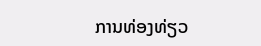ການທ່ອງທ່ຽວ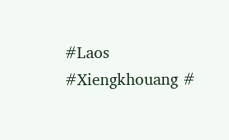#Laos #Xiengkhouang #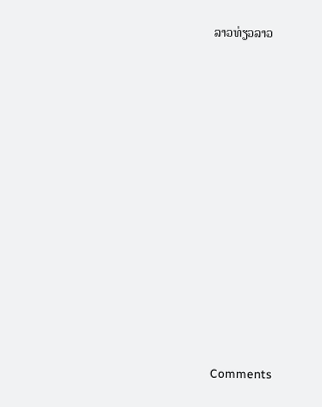ລາວທ່ຽວລາວ













Comments